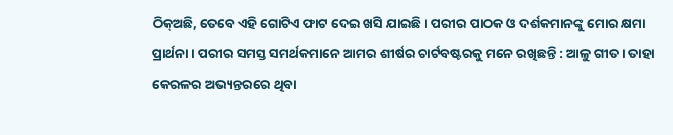ଠିକ୍‌ଅଛି, ତେବେ ଏହି ଗୋଟିଏ ଫାଟ ଦେଇ ଖସି ଯାଇଛି । ପରୀର ପାଠକ ଓ ଦର୍ଶକମାନଙ୍କୁ ମୋର କ୍ଷମା ପ୍ରାର୍ଥନା । ପରୀର ସମସ୍ତ ସମର୍ଥକମାନେ ଆମର ଶୀର୍ଷର ଚାର୍ଟବଷ୍ଟରକୁ ମନେ ରଖିଛନ୍ତି : ଆଳୁ ଗୀତ । ତାହା କେରଳର ଅଭ୍ୟନ୍ତରରେ ଥିବା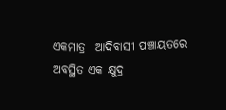ଏକମାତ୍ର  ଆଦିବାସୀ ପଞ୍ଚାୟତରେ ଅବସ୍ଥିତ ଏକ କ୍ଷୁଦ୍ର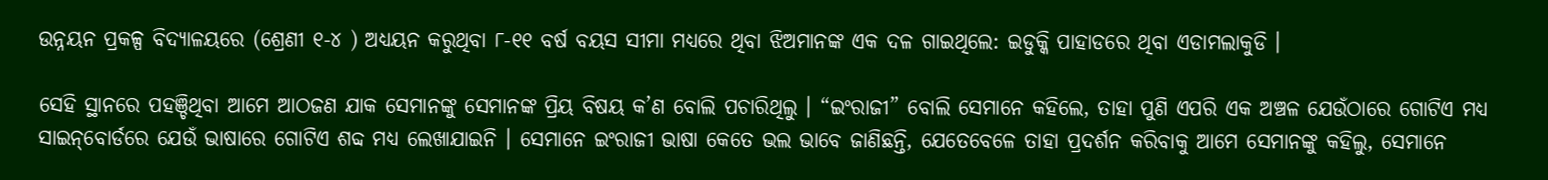ଉନ୍ନୟନ ପ୍ରକଳ୍ପ ବିଦ୍ୟାଳୟରେ (ଶ୍ରେଣୀ ୧-୪ ) ଅଧ୍ୟୟନ କରୁଥିବା ୮-୧୧ ବର୍ଷ ବୟସ ସୀମା ମଧ୍ୟରେ ଥିବା ଝିଅମାନଙ୍କ ଏକ ଦଳ ଗାଇଥିଲେ: ଇଡୁକ୍କି ପାହାଡରେ ଥିବା ଏଡାମଲାକୁଡି ।

ସେହି ସ୍ଥାନରେ ପହଞ୍ଚିଥିବା ଆମେ ଆଠଜଣ ଯାକ ସେମାନଙ୍କୁ ସେମାନଙ୍କ ପ୍ରିୟ ବିଷୟ କ’ଣ ବୋଲି ପଚାରିଥିଲୁ । “ଇଂରାଜୀ” ବୋଲି ସେମାନେ କହିଲେ, ତାହା ପୁଣି ଏପରି ଏକ ଅଞ୍ଚଳ ଯେଉଁଠାରେ ଗୋଟିଏ ମଧ୍ୟ ସାଇନ୍‌ବୋର୍ଡରେ ଯେଉଁ ଭାଷାରେ ଗୋଟିଏ ଶବ୍ଦ ମଧ୍ୟ ଲେଖାଯାଇନି । ସେମାନେ ଇଂରାଜୀ ଭାଷା କେତେ ଭଲ ଭାବେ ଜାଣିଛନ୍ତି, ଯେତେବେଳେ ତାହା ପ୍ରଦର୍ଶନ କରିବାକୁ ଆମେ ସେମାନଙ୍କୁ କହିଲୁ, ସେମାନେ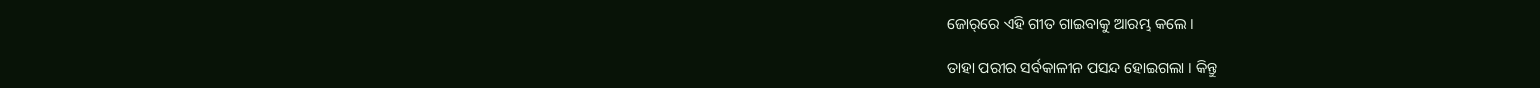ଜୋର୍‌ରେ ଏହି ଗୀତ ଗାଇବାକୁ ଆରମ୍ଭ କଲେ ।

ତାହା ପରୀର ସର୍ବକାଳୀନ ପସନ୍ଦ ହୋଇଗଲା । କିନ୍ତୁ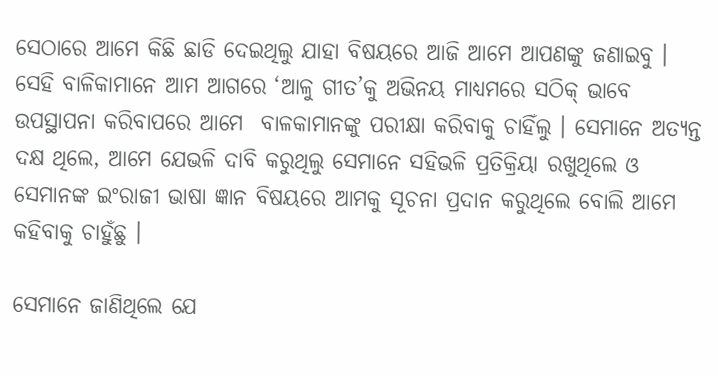ସେଠାରେ ଆମେ କିଛି ଛାଡି ଦେଇଥିଲୁ ଯାହା ବିଷୟରେ ଆଜି ଆମେ ଆପଣଙ୍କୁ ଜଣାଇବୁ । ସେହି ବାଳିକାମାନେ ଆମ ଆଗରେ ‘ଆଳୁ ଗୀତ’କୁ ଅଭିନୟ ମାଧ୍ୟମରେ ସଠିକ୍‌ ଭାବେ ଉପସ୍ଥାପନା କରିବାପରେ ଆମେ  ବାଳକାମାନଙ୍କୁ ପରୀକ୍ଷା କରିବାକୁ ଚାହିଁଲୁ । ସେମାନେ ଅତ୍ୟନ୍ତ ଦକ୍ଷ ଥିଲେ, ଆମେ ଯେଭଳି ଦାବି କରୁଥିଲୁ ସେମାନେ ସହିଭଳି ପ୍ରତିକ୍ରିୟା ରଖୁଥିଲେ ଓ ସେମାନଙ୍କ ଇଂରାଜୀ ଭାଷା ଜ୍ଞାନ ବିଷୟରେ ଆମକୁ ସୂଚନା ପ୍ରଦାନ କରୁଥିଲେ ବୋଲି ଆମେ କହିବାକୁ ଚାହୁଁଛୁ ।

ସେମାନେ ଜାଣିଥିଲେ ଯେ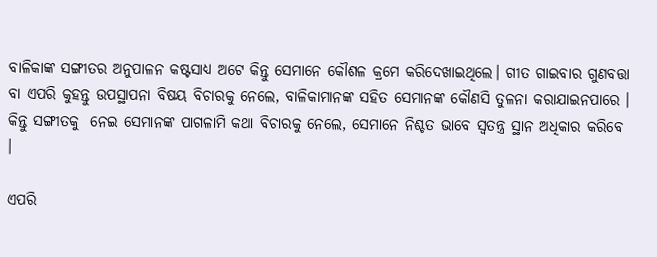ବାଳିକାଙ୍କ ସଙ୍ଗୀତର ଅନୁପାଳନ କଷ୍ଟସାଧ୍ୟ ଅଟେ କିନ୍ତୁ ସେମାନେ କୌଶଳ କ୍ରମେ କରିଦେଖାଇଥିଲେ। ଗୀତ ଗାଇବାର ଗୁଣବତ୍ତା ବା ଏପରି କୁହନ୍ତୁ ଉପସ୍ଥାପନା ବିଷୟ ବିଚାରକୁ ନେଲେ, ବାଳିକାମାନଙ୍କ ସହିତ ସେମାନଙ୍କ କୌଣସି ତୁଳନା କରାଯାଇନପାରେ । କିନ୍ତୁ ସଙ୍ଗୀତକୁ  ନେଇ ସେମାନଙ୍କ ପାଗଳାମି କଥା ବିଚାରକୁ ନେଲେ, ସେମାନେ ନିଶ୍ଚତ ଭାବେ ସ୍ୱତନ୍ତ୍ର ସ୍ଥାନ ଅଧିକାର କରିବେ ।

ଏପରି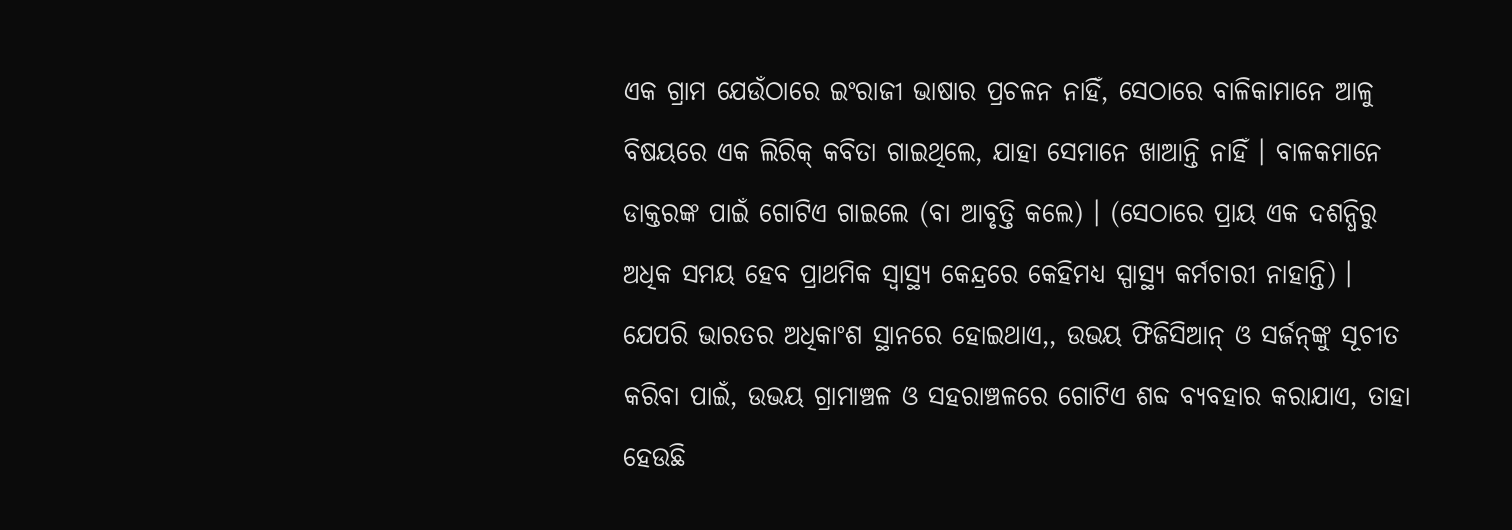ଏକ ଗ୍ରାମ ଯେଉଁଠାରେ ଇଂରାଜୀ ଭାଷାର ପ୍ରଚଳନ ନାହିଁ, ସେଠାରେ ବାଳିକାମାନେ ଆଳୁ ବିଷୟରେ ଏକ ଲିରିକ୍‌ କବିତା ଗାଇଥିଲେ, ଯାହା ସେମାନେ ଖାଆନ୍ତି ନାହିଁ । ବାଳକମାନେ ଡାକ୍ତରଙ୍କ ପାଇଁ ଗୋଟିଏ ଗାଇଲେ (ବା ଆବୃତ୍ତି କଲେ) । (ସେଠାରେ ପ୍ରାୟ ଏକ ଦଶନ୍ଧିରୁ ଅଧିକ ସମୟ ହେବ ପ୍ରାଥମିକ ସ୍ୱାସ୍ଥ୍ୟ କେନ୍ଦ୍ରରେ କେହିମଧ୍ୟ ସ୍ପାସ୍ଥ୍ୟ କର୍ମଚାରୀ ନାହାନ୍ତି) । ଯେପରି ଭାରତର ଅଧିକାଂଶ ସ୍ଥାନରେ ହୋଇଥାଏ,, ଉଭୟ ଫିଜିସିଆନ୍‌ ଓ ସର୍ଜନ୍‌ଙ୍କୁ ସୂଚୀତ କରିବା ପାଇଁ, ଉଭୟ ଗ୍ରାମାଞ୍ଚଳ ଓ ସହରାଞ୍ଚଳରେ ଗୋଟିଏ ଶବ୍ଦ ବ୍ୟବହାର କରାଯାଏ, ତାହା ହେଉଛି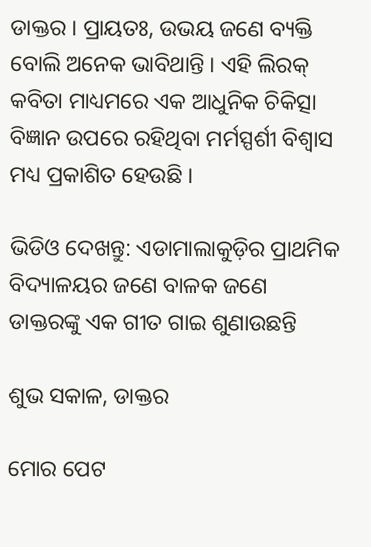ଡାକ୍ତର । ପ୍ରାୟତଃ, ଉଭୟ ଜଣେ ବ୍ୟକ୍ତି ବୋଲି ଅନେକ ଭାବିଥାନ୍ତି । ଏହି ଲିରକ୍‌ କବିତା ମାଧ୍ୟମରେ ଏକ ଆଧୁନିକ ଚିକିତ୍ସା ବିଜ୍ଞାନ ଉପରେ ରହିଥିବା ମର୍ମସ୍ପର୍ଶୀ ବିଶ୍ୱାସ ମଧ୍ୟ ପ୍ରକାଶିତ ହେଉଛି ।

ଭିଡିଓ ଦେଖନ୍ତୁ: ଏଡାମାଲାକୁଡ଼ିର ପ୍ରାଥମିକ ବିଦ୍ୟାଳୟର ଜଣେ ବାଳକ ଜଣେ ଡାକ୍ତରଙ୍କୁ ଏକ ଗୀତ ଗାଇ ଶୁଣାଉଛନ୍ତି

ଶୁଭ ସକାଳ, ଡାକ୍ତର

ମୋର ପେଟ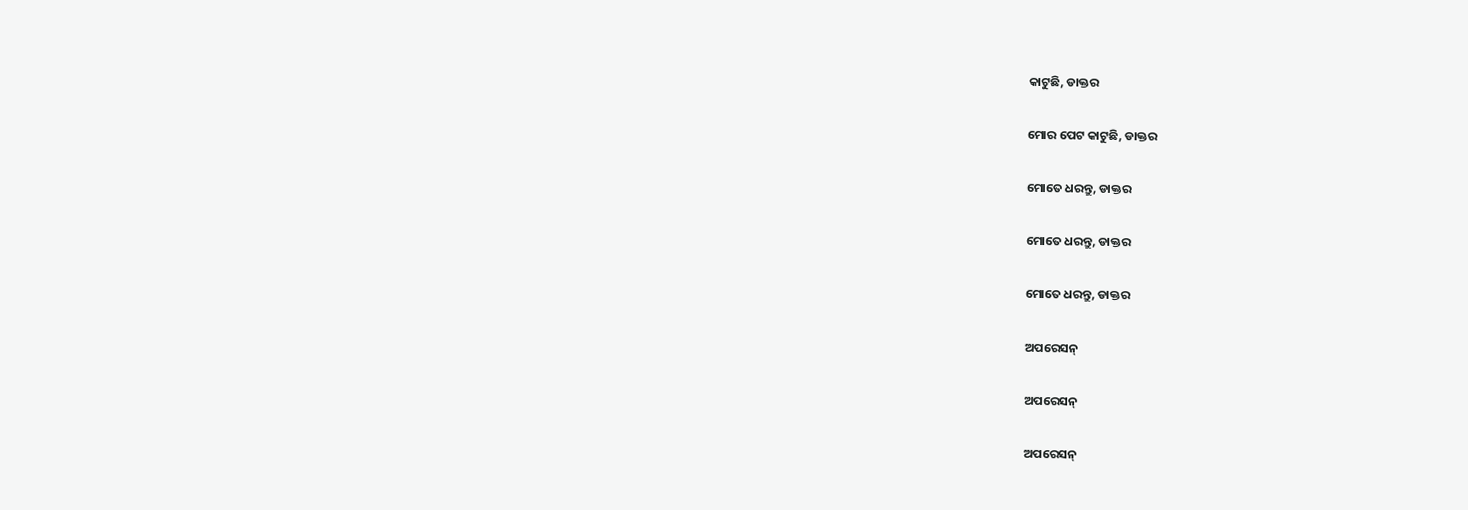କାଟୁଛି, ଡାକ୍ତର

ମୋର ପେଟ କାଟୁଛି, ଡାକ୍ତର

ମୋତେ ଧରନ୍ତୁ, ଡାକ୍ତର

ମୋତେ ଧରନ୍ତୁ, ଡାକ୍ତର

ମୋତେ ଧରନ୍ତୁ, ଡାକ୍ତର

ଅପରେସନ୍‌

ଅପରେସନ୍‌

ଅପରେସନ୍‌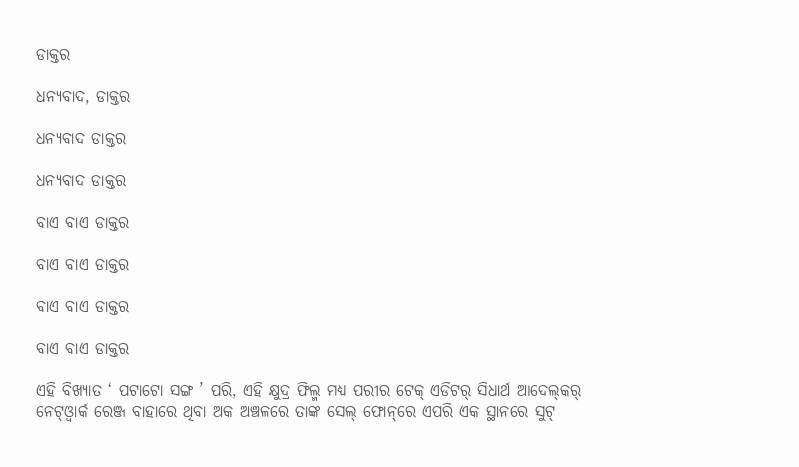ଡାକ୍ତର

ଧନ୍ୟବାଦ, ଡାକ୍ତର

ଧନ୍ୟବାଦ ଡାକ୍ତର

ଧନ୍ୟବାଦ ଡାକ୍ତର

ବାଏ ବାଏ ଡାକ୍ତର

ବାଏ ବାଏ ଡାକ୍ତର

ବାଏ ବାଏ ଡାକ୍ତର

ବାଏ ବାଏ ଡାକ୍ତର

ଏହି ବିଖ୍ୟାତ ‘ ପଟାଟୋ ସଙ୍ଗ ’ ପରି, ଏହି କ୍ଷୁଦ୍ର ଫିଲ୍ମ ମଧ୍ୟ ପରୀର ଟେକ୍‌ ଏଡିଟର୍‌ ସିଧାର୍ଥ ଆଦେଲ୍‌କର୍‌ ନେଟ୍‌ଓ୍ୱାର୍କ ରେଞ୍ଜ ବାହାରେ ଥିବା ଅକ ଅଞ୍ଚଳରେ ତାଙ୍କ ସେଲ୍‌ ଫୋନ୍‌ରେ ଏପରି ଏକ ସ୍ଥାନରେ ସୁଟ୍‌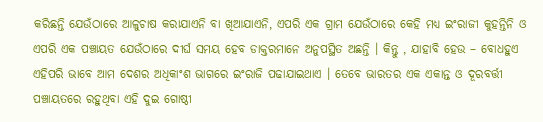କରିଛନ୍ତି ଯେଉଁଠାରେ ଆଳୁଚାଷ କରାଯାଏନି ବା ଖିଆଯାଏନି, ଏପରି ଏକ ଗ୍ରାମ ଯେଉଁଠାରେ କେହି ମଧ୍ୟ ଇଂରାଜୀ କୁହନ୍ତିନି ଓ ଏପରି ଏକ ପଞ୍ଚାୟତ ଯେଉଁଠାରେ ଦୀର୍ଘ ସମୟ ହେବ ଡାକ୍ତରମାନେ ଅନୁପସ୍ଥିତ ଅଛନ୍ତି । କିନ୍ତୁ , ଯାହାବି ହେଉ – ବୋଧହୁଏ ଏହିପରି ଭାବେ ଆମ ଦେଶର ଅଧିକାଂଶ ଭାଗରେ ଇଂରାଜି ପଢାଯାଇଥାଏ । ତେବେ ଭାରତର ଏକ ଏକାନ୍ତ ଓ ଦୂରବର୍ତ୍ତୀ ପଞ୍ଚାୟତରେ ରହୁଥିବା ଏହି ଦୁଇ ଗୋଷ୍ଠୀ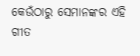କେଉଁଠାରୁ ସେମାନଙ୍କର ଏହି ଗୀତ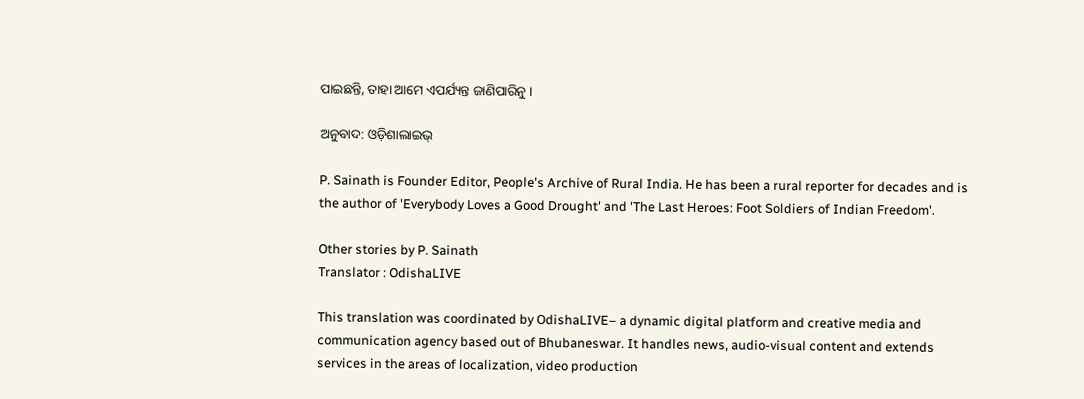ପାଇଛନ୍ତି, ତାହା ଆମେ ଏପର୍ଯ୍ୟନ୍ତ ଜାଣିପାରିନୁ ।

ଅନୁବାଦ: ଓଡ଼ିଶାଲାଇଭ୍‍

P. Sainath is Founder Editor, People's Archive of Rural India. He has been a rural reporter for decades and is the author of 'Everybody Loves a Good Drought' and 'The Last Heroes: Foot Soldiers of Indian Freedom'.

Other stories by P. Sainath
Translator : OdishaLIVE

This translation was coordinated by OdishaLIVE– a dynamic digital platform and creative media and communication agency based out of Bhubaneswar. It handles news, audio-visual content and extends services in the areas of localization, video production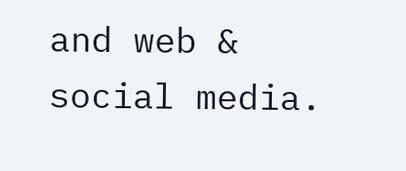and web & social media.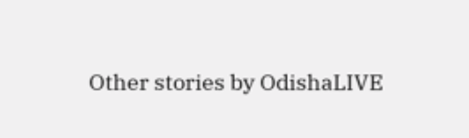Other stories by OdishaLIVE